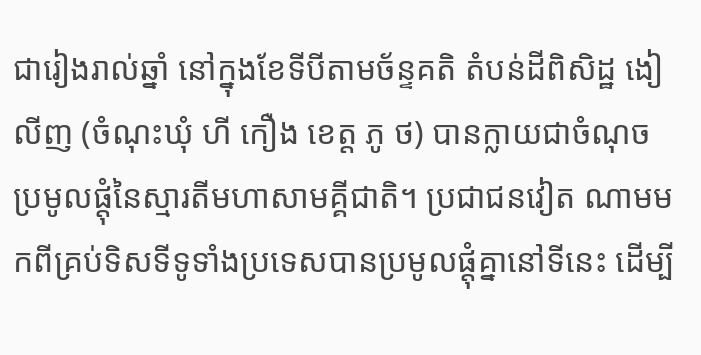ជារៀងរាល់ឆ្នាំ នៅក្នុងខែទីបីតាមច័ន្ទគតិ តំបន់ដីពិសិដ្ឋ ងៀលីញ (ចំណុះឃុំ ហី កឿង ខេត្ត ភូ ថ) បានក្លាយជាចំណុចប្រមូលផ្តុំនៃស្មារតីមហាសាមគ្គីជាតិ។ ប្រជាជនវៀត ណាមមកពីគ្រប់ទិសទីទូទាំងប្រទេសបានប្រមូលផ្តុំគ្នានៅទីនេះ ដើម្បី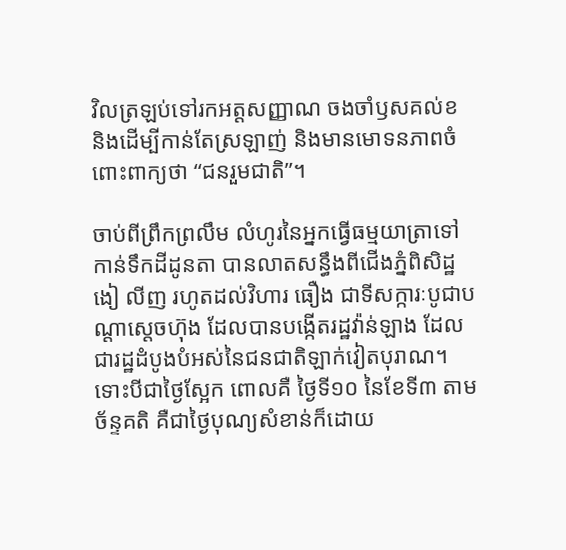វិលត្រឡប់ទៅរកអត្តសញ្ញាណ ចងចាំឫសគល់ខ និងដើម្បីកាន់តែស្រឡាញ់ និងមានមោទនភាពចំពោះពាក្យថា “ជនរួមជាតិ”។

ចាប់ពីព្រឹកព្រលឹម លំហូរនៃអ្នកធ្វើធម្មយាត្រាទៅកាន់ទឹកដីដូនតា បានលាតសន្ធឹងពីជើងភ្នំពិសិដ្ឋ ងៀ លីញ រហូតដល់វិហារ ធឿង ជាទីសក្ការៈបូជាបណ្តាស្តេចហ៊ុង ដែលបានបង្កើតរដ្ឋវ៉ាន់ឡាង ដែលជារដ្ឋដំបូងបំអស់នៃជនជាតិឡាក់វៀតបុរាណ។ ទោះបីជាថ្ងៃស្អែក ពោលគឺ ថ្ងៃទី១០ នៃខែទី៣ តាមច័ន្ទគតិ គឺជាថ្ងៃបុណ្យសំខាន់ក៏ដោយ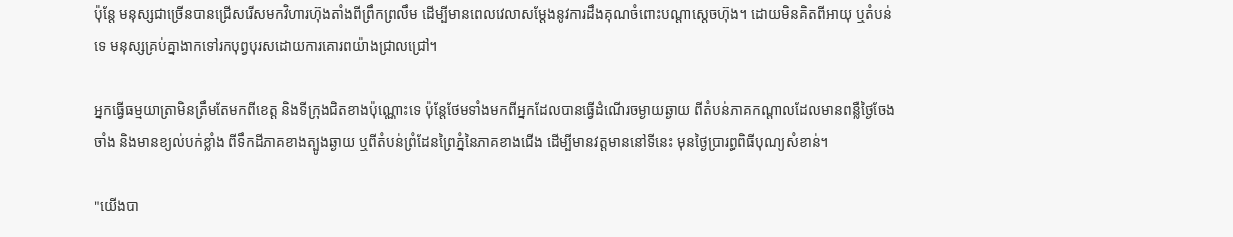ប៉ុន្តែ មនុស្សជាច្រើនបានជ្រើសរើសមកវិហារហ៊ុងតាំងពីព្រឹកព្រលឹម ដើម្បីមានពេលវេលាសម្តែងនូវការដឹងគុណចំពោះបណ្តាស្តេចហ៊ុង។ ដោយមិនគិតពីអាយុ ឬតំបន់ទេ មនុស្សគ្រប់គ្នាងាកទៅរកបុព្វបុរសដោយការគោរពយ៉ាងជ្រាលជ្រៅ។

អ្នកធ្វើធម្មយាត្រាមិនត្រឹមតែមកពីខេត្ត និងទីក្រុងជិតខាងប៉ុណ្ណោះទេ ប៉ុន្តែថែមទាំងមកពីអ្នកដែលបានធ្វើដំណើរចម្ងាយឆ្ងាយ ពីតំបន់ភាគកណ្តាលដែលមានពន្លឺថ្ងៃចែងចាំង និងមានខ្យល់បក់ខ្លាំង ពីទឹកដីភាគខាងត្បូងឆ្ងាយ ឬពីតំបន់ព្រំដែនព្រៃភ្នំនៃភាគខាងជើង ដើម្បីមានវត្តមាននៅទីនេះ មុនថ្ងៃប្រារព្ធពិធីបុណ្យសំខាន់។

"យើងបា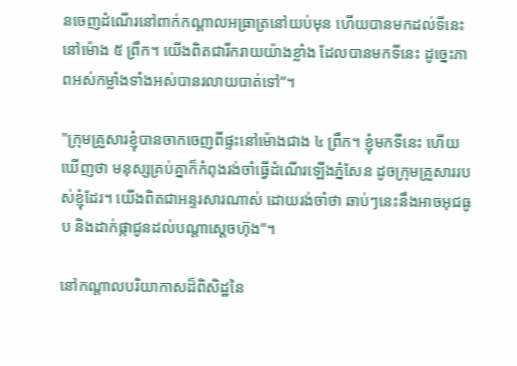នចេញដំណើរនៅពាក់កណ្តាលអធ្រាត្រនៅយប់មុន ហើយបានមកដល់ទីនេះនៅម៉ោង ៥ ព្រឹក។ យើងពិតជារីករាយយ៉ាងខ្លាំង ដែលបានមកទីនេះ ដូច្នេះភាពអស់កម្លាំងទាំងអស់បានរលាយបាត់ទៅ”។

"ក្រុមគ្រួសារខ្ញុំបានចាកចេញពីផ្ទះនៅម៉ោងជាង ៤ ព្រឹក។ ខ្ញុំមកទីនេះ ហើយឃើញថា មនុស្សគ្រប់គ្នាក៏កំពុងរង់ចាំធ្វើដំណើរឡើងភ្នំសែន ដូចក្រុមគ្រួសាររបស់ខ្ញុំដែរ។ យើងពិតជាអន្ទរសារណាស់ ដោយរង់ចាំថា ឆាប់ៗនេះនឹងអាចអុជធូប និងដាក់ផ្កាជូនដល់បណ្តាស្តេចហ៊ុង”។

នៅកណ្តាលបរិយាកាសដ៏ពិសិដ្ឋនៃ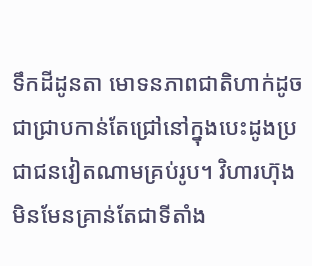ទឹកដីដូនតា មោទនភាពជាតិហាក់ដូចជាជ្រាបកាន់តែជ្រៅនៅក្នុងបេះដូងប្រជាជនវៀតណាមគ្រប់រូប។ វិហារហ៊ុងមិនមែនគ្រាន់តែជាទីតាំង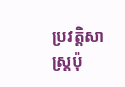ប្រវត្តិសាស្ត្រប៉ុ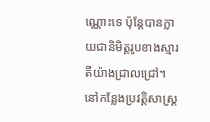ណ្ណោះទេ ប៉ុន្តែបានក្លាយជានិមិត្តរូបខាងស្មារតីយ៉ាងជ្រាលជ្រៅ។ នៅកន្លែងប្រវត្តិសាស្ត្រ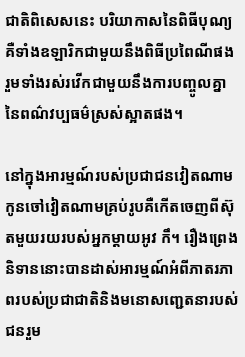ជាតិពិសេសនេះ បរិយាកាសនៃពិធីបុណ្យគឺទាំងឧឡារិកជាមួយនឹងពិធីប្រពៃណីផង រួមទាំងរស់រវើកជាមួយនឹងការបញ្ចូលគ្នានៃពណ៌វប្បធម៌ស្រស់ស្អាតផង។

នៅក្នុងអារម្មណ៍របស់ប្រជាជនវៀតណាម កូនចៅវៀតណាមគ្រប់រូបគឺកើតចេញពីស៊ុតមួយរយរបស់អ្នកម្តាយអូវ កឹ។ រឿងព្រេងនិទាននោះបានដាស់អារម្មណ៍អំពីភាតរភាពរបស់ប្រជាជាតិនិងមនោសញ្ជេតនារបស់ជនរួម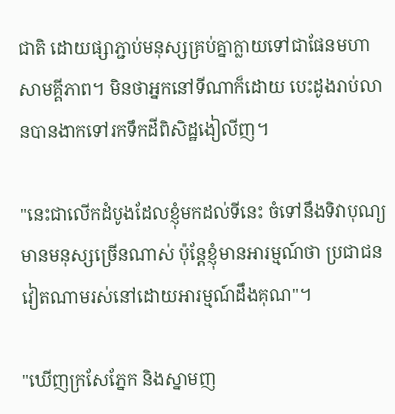ជាតិ ដោយផ្សាភ្ជាប់មនុស្សគ្រប់គ្នាក្លាយទៅជាផែនមហាសាមគ្គីភាព។ មិនថាអ្នកនៅទីណាក៏ដោយ បេះដូងរាប់លានបានងាកទៅរកទឹកដីពិសិដ្ឋងៀលីញ។

"នេះជាលើកដំបូងដែលខ្ញុំមកដល់ទីនេះ ចំទៅនឹងទិវាបុណ្យ មានមនុស្សច្រើនណាស់ ប៉ុន្តែខ្ញុំមានអារម្មណ៍ថា ប្រជាជនវៀតណាមរស់នៅដោយអារម្មណ៍ដឹងគុណ"។

"ឃើញក្រសែភ្នែក និងស្នាមញ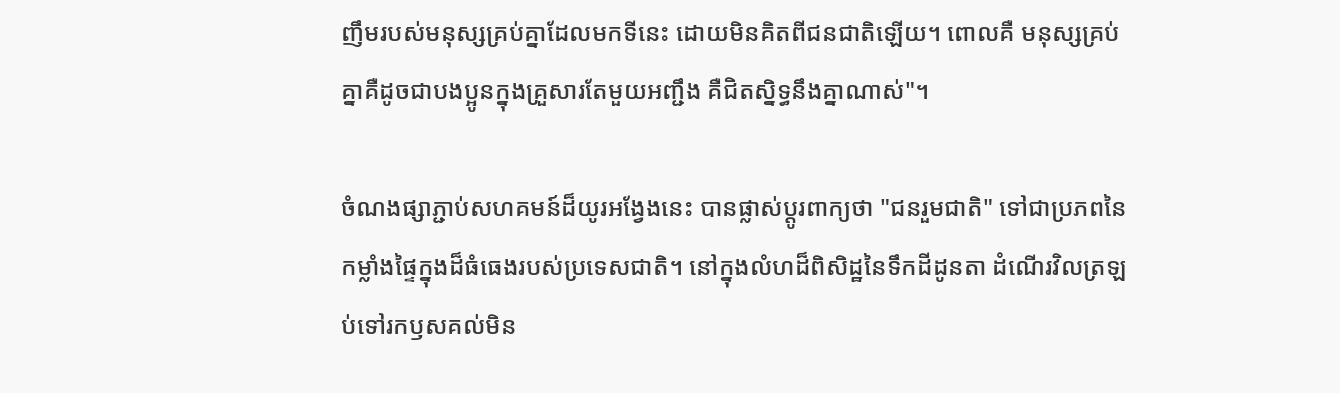ញឹមរបស់មនុស្សគ្រប់គ្នាដែលមកទីនេះ ដោយមិនគិតពីជនជាតិឡើយ។ ពោលគឺ មនុស្សគ្រប់គ្នាគឺដូចជាបងប្អូនក្នុងគ្រួសារតែមួយអញ្ជឹង គឺជិតស្និទ្ធនឹងគ្នាណាស់"។

ចំណងផ្សាភ្ជាប់សហគមន៍ដ៏យូរអង្វែងនេះ បានផ្លាស់ប្តូរពាក្យថា "ជនរួមជាតិ" ទៅជាប្រភពនៃកម្លាំងផ្ទៃក្នុងដ៏ធំធេងរបស់ប្រទេសជាតិ។ នៅក្នុងលំហដ៏ពិសិដ្ឋនៃទឹកដីដូនតា ដំណើរវិលត្រឡប់ទៅរកឫសគល់មិន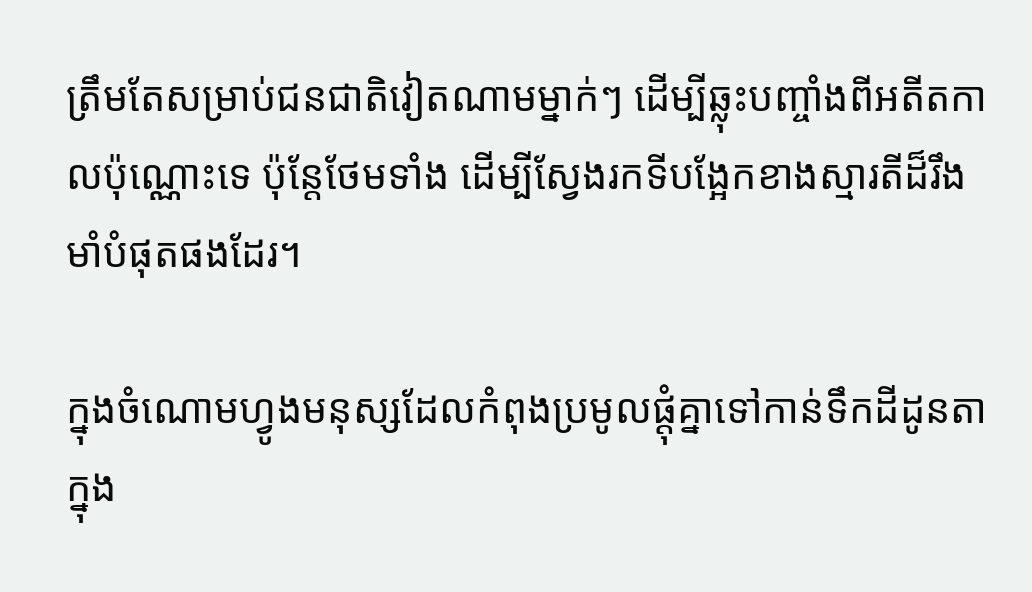ត្រឹមតែសម្រាប់ជនជាតិវៀតណាមម្នាក់ៗ ដើម្បីឆ្លុះបញ្ចាំងពីអតីតកាលប៉ុណ្ណោះទេ ប៉ុន្តែថែមទាំង ដើម្បីស្វែងរកទីបង្អែកខាងស្មារតីដ៏រឹងមាំបំផុតផងដែរ។

ក្នុងចំណោមហ្វូងមនុស្សដែលកំពុងប្រមូលផ្តុំគ្នាទៅកាន់ទឹកដីដូនតាក្នុង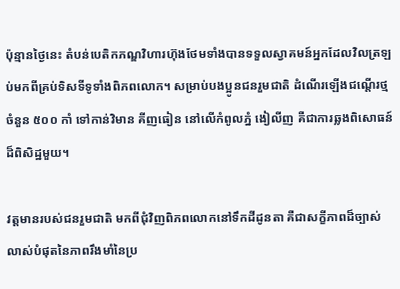ប៉ុន្មានថ្ងៃនេះ តំបន់បេតិកភណ្ឌវិហារហ៊ុងថែមទាំងបានទទួលស្វាគមន៍អ្នកដែលវិលត្រឡប់មកពីគ្រប់ទិសទីទូទាំងពិភពលោក។ សម្រាប់បងប្អូនជនរួមជាតិ ដំណើរឡើងជណ្តើរថ្មចំនួន ៥០០ កាំ ទៅកាន់វិមាន គីញធៀន នៅលើកំពូលភ្នំ ងៀលីញ គឺជាការឆ្លងពិសោធន៍ដ៏ពិសិដ្ឋមួយ។

វត្តមានរបស់ជនរួមជាតិ មកពីជុំវិញពិភពលោកនៅទឹកដីដូនតា គឺជាសក្ខីភាពដ៏ច្បាស់លាស់បំផុតនៃភាពរឹងមាំនៃប្រ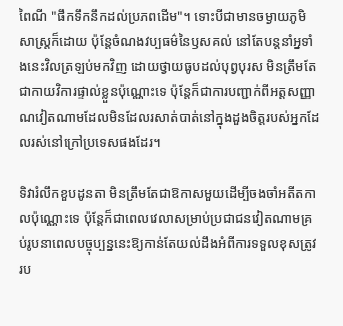ពៃណី "ផឹកទឹកនឹកដល់ប្រភពដើម"។ ទោះបីជាមានចម្ងាយភូមិសាស្ត្រក៏ដោយ ប៉ុន្តែចំណងវប្បធម៌នៃឫសគល់ នៅតែបន្តនាំអ្នទាំងនេះវិលត្រឡប់មកវិញ ដោយថ្វាយធូបដល់បុព្វបុរស មិនត្រឹមតែជាកាយវិការផ្ទាល់ខ្លួនប៉ុណ្ណោះទេ ប៉ុន្តែក៏ជាការបញ្ជាក់ពីអត្តសញ្ញាណវៀតណាមដែលមិនដែលរសាត់បាត់នៅក្នុងដួងចិត្តរបស់អ្នកដែលរស់នៅក្រៅប្រទេសផងដែរ។

ទិវារំលឹកខួបដូនតា មិនត្រឹមតែជាឱកាសមួយដើម្បីចងចាំអតីតកាលប៉ុណ្ណោះទេ ប៉ុន្តែក៏ជាពេលវេលាសម្រាប់ប្រជាជនវៀតណាមគ្រប់រូបនាពេលបច្ចុប្បន្ននេះឱ្យកាន់តែយល់ដឹងអំពីការទទួលខុសត្រូវរប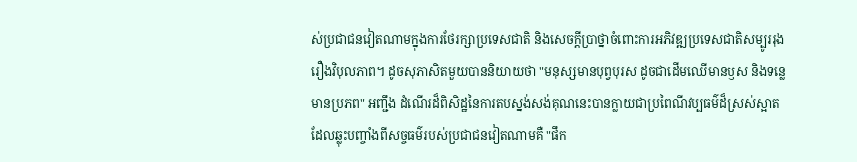ស់ប្រជាជនវៀតណាមក្នុងការថែរក្សាប្រទេសជាតិ និងសេចក្តីប្រាថ្នាចំពោះការអភិវឌ្ឍប្រទេសជាតិសម្បូររុងរឿងវិបុលភាព។ ដូចសុភាសិតមួយបាននិយាយថា "មនុស្សមានបុព្វបុរស ដូចជាដើមឈើមានឫស និងទន្លេមានប្រភព" អញ្ជឹង ដំណើរដ៏ពិសិដ្ឋនៃការតបស្នង់សង់គុណនេះបានក្លាយជាប្រពៃណីវប្បធម៌ដ៏ស្រស់ស្អាត ដែលឆ្លុះបញ្ចាំងពីសច្ចធម៌របស់ប្រជាជនវៀតណាមគឺ "ផឹក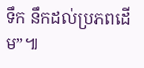ទឹក នឹកដល់ប្រភពដើម”៕